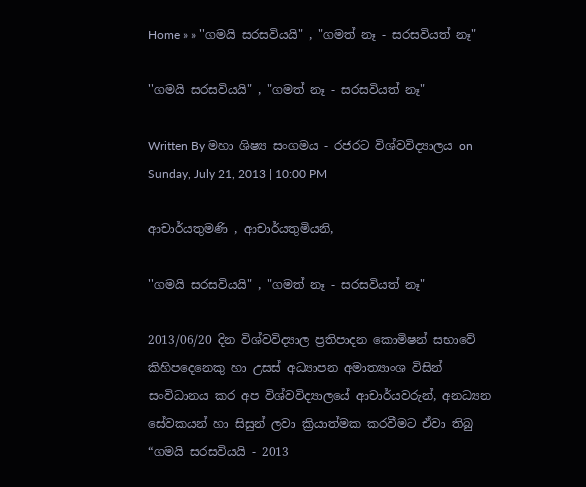Home » » ''ගමයි සරසවියයි" , "ගමත් නෑ - සරසවියත් නෑ"

''ගමයි සරසවියයි" , "ගමත් නෑ - සරසවියත් නෑ"

Written By මහා ශිෂ්‍ය සංගමය - රජරට විශ්වවිද්‍යාලය on Sunday, July 21, 2013 | 10:00 PM

ආචාර්යතුමණි , ආචාර්යතුමියනි,

''ගමයි සරසවියයි" , "ගමත් නෑ - සරසවියත් නෑ"

2013/06/20 දින විශ්වවිද්‍යාල ප්‍රතිපාදන කොමිෂන් සභාවේ කිහිපදෙනෙකු හා උසස් අධ්‍යාපන අමාත්‍යාංශ විසින් සංවිධානය කර අප විශ්වවිද්‍යාලයේ ආචාර්යවරුන්, අනධ්‍යන සේවකයන් හා සිසුන් ලවා ක්‍රියාත්මක කරවීමට ඒවා තිබු “ගමයි සරසවියයි - 2013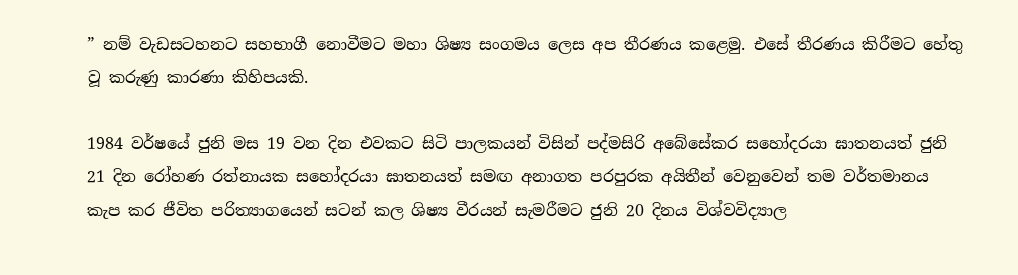” නම් වැඩසටහනට සහභාගී නොවීමට මහා ශිෂ්‍ය සංගමය ලෙස අප තීරණය කළෙමු. එසේ තීරණය කිරීමට හේතු වූ කරුණු කාරණා කිහිපයකි.

1984 වර්ෂයේ ජුනි මස 19 වන දින එවකට සිටි පාලකයන් විසින් පද්මසිරි අබේසේකර සහෝදරයා ඝාතනයත් ජුනි 21 දින රෝහණ රත්නායක සහෝදරයා ඝාතනයත් සමඟ අනාගත පරපුරක අයිතීන් වෙනුවෙන් තම වර්තමානය කැප කර ජීවිත පරිත්‍යාගයෙන් සටන් කල ශිෂ්‍ය වීරයන් සැමරීමට ජුනි 20 දිනය විශ්වවිද්‍යාල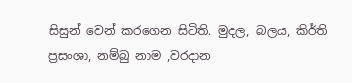සිසුන් වෙන් කරගෙන සිටිති. මුදල, බලය, කිර්ති ප්‍රසංශා, නම්බු නාම ,වරදාන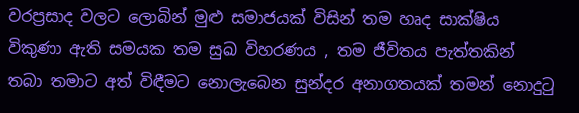වරප්‍රසාද වලට ලොබින් මුළු සමාජයක් විසින් තම හෘද සාක්ෂිය විකුණා ඇති සමයක තම සුඛ විහරණය , තම ජීවිතය පැත්තකින් තබා තමාට අත් විඳීමට නොලැබෙන සුන්දර අනාගතයක් තමන් නොදුටු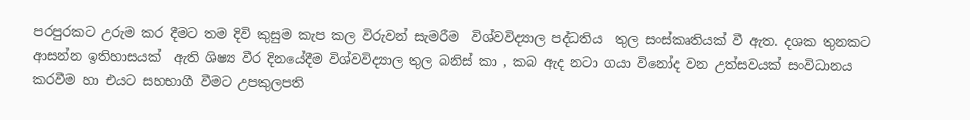පරපුරකට උරුම කර දීමට තම දිවි කුසුම කැප කල විරුවන් සැමරීම  විශ්වවිද්‍යාල පද්ධතිය  තුල සංස්කෘතියක් වී ඇත. දශක තුනකට ආසන්න ඉතිහාසයක්  ඇති ශිෂ්‍ය වීර දිනයේදීම විශ්වවිද්‍යාල තුල බනිස් කා , කබ ඇද නටා ගයා විනෝද වන උත්සවයක් සංවිධානය කරවීම හා එයට සහභාගී වීමට උපකුලපති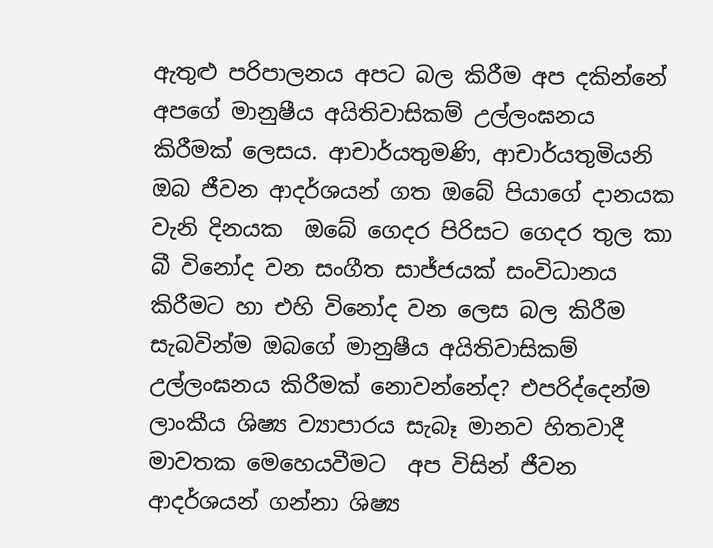ඇතුළු පරිපාලනය අපට බල කිරීම අප දකින්නේ අපගේ මානුෂීය අයිතිවාසිකම් උල්ලංඝනය කිරීමක් ලෙසය. ආචාර්යතුමණි, ආචාර්යතුමියනි ඔබ ජීවන ආදර්ශයන් ගත ඔබේ පියාගේ දානයක වැනි දිනයක  ඔබේ ගෙදර පිරිසට ගෙදර තුල කා බී විනෝද වන සංගීත සාජ්ජයක් සංවිධානය කිරීමට හා එහි විනෝද වන ලෙස බල කිරීම සැබවින්ම ඔබගේ මානුෂීය අයිතිවාසිකම් උල්ලංඝනය කිරීමක් නොවන්නේද? එපරිද්දෙන්ම ලාංකීය ශිෂ්‍ය ව්‍යාපාරය සැබෑ මානව හිතවාදී මාවතක මෙහෙයවීමට  අප විසින් ජීවන ආදර්ශයන් ගන්නා ශිෂ්‍ය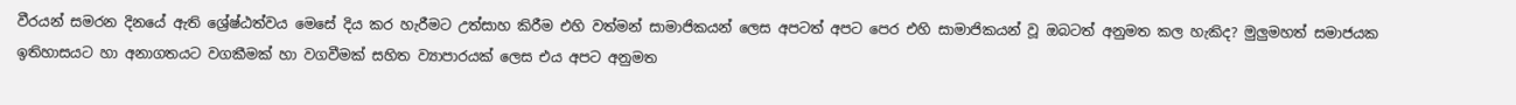වීරයන් සමරන දිනයේ ඇති ශ්‍රේෂ්ඨත්වය මෙසේ දිය කර හැරීමට උත්සාහ කිරීම එහි වත්මන් සාමාජිකයන් ලෙස අපටත් අපට පෙර එහි සාමාජිකයන් වූ ඔබටත් අනුමත කල හැකිද? මුලුමහත් සමාජයක ඉතිහාසයට හා අනාගතයට වගකීමක් හා වගවීමක් සහිත ව්‍යාපාරයක් ලෙස එය අපට අනුමත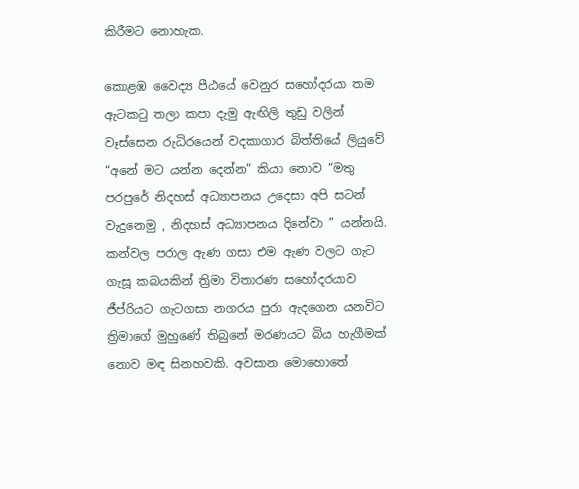කිරීමට නොහැක.

කොළඹ වෛද්‍ය පීඨයේ වෙනුර සහෝදරයා තම ඇටකටු තලා කපා දැමු ඇඟිලි තුඩු වලින් වෑස්සෙන රුධිරයෙන් වදකාගාර බිත්තියේ ලියුවේ “අනේ මට යන්න දෙන්න” කියා නොව “මතු පරපුරේ නිදහස් අධ්‍යාපනය උදෙසා අපි සටන් වැදුනෙමු , නිදහස් අධ්‍යාපනය දිනේවා ” යන්නයි. කන්වල පරාල ඇණ ගසා එම ඇණ වලට ගැට ගැසූ කබයකින් ත්‍රිමා විතාරණ සහෝදරයාව ජීප්රියට ගැටගසා නගරය පුරා ඇදගෙන යනවිට ත්‍රිමාගේ මුහුණේ තිබුනේ මරණයට බිය හැගීමක් නොව මඳ සිනහවකි. අවසාන මොහොතේ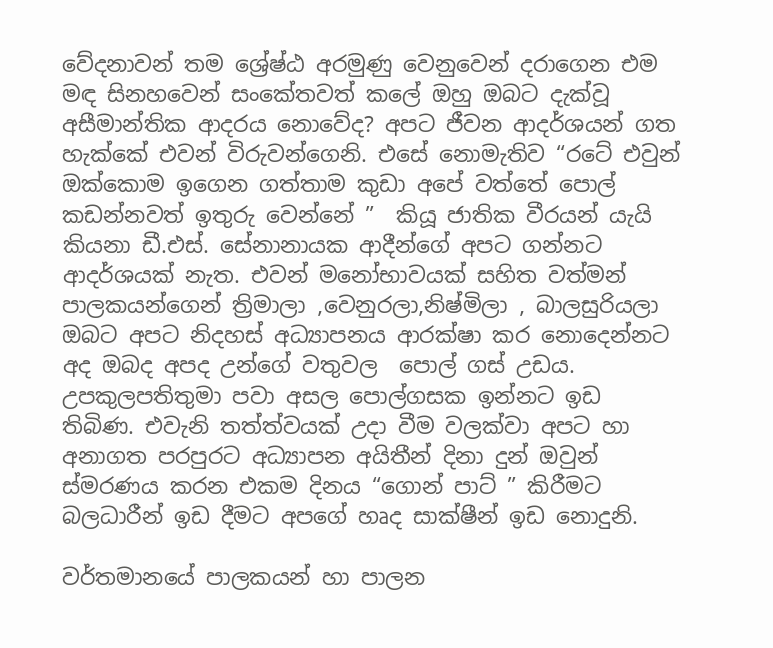වේදනාවන් තම ශ්‍රේෂ්ඨ අරමුණු වෙනුවෙන් දරාගෙන එම මඳ සිනහවෙන් සංකේතවත් කලේ ඔහු ඔබට දැක්වූ අසීමාන්තික ආදරය නොවේද? අපට ජීවන ආදර්ශයන් ගත හැක්කේ එවන් විරුවන්ගෙනි. එසේ නොමැතිව “රටේ එවුන් ඔක්කොම ඉගෙන ගත්තාම කුඩා අපේ වත්තේ පොල් කඩන්නවත් ඉතුරු වෙන්නේ ”  කියූ ජාතික වීරයන් යැයි කියනා ඩී.එස්. සේනානායක ආදීන්ගේ අපට ගන්නට ආදර්ශයක් නැත. එවන් මනෝභාවයක් සහිත වත්මන් පාලකයන්ගෙන් ත්‍රිමාලා ,වෙනුරලා,නිෂ්මිලා , බාලසුරියලා ඔබට අපට නිදහස් අධ්‍යාපනය ආරක්ෂා කර නොදෙන්නට අද ඔබද අපද උන්ගේ වතුවල  පොල් ගස් උඩය. උපකුලපතිතුමා පවා අසල පොල්ගසක ඉන්නට ඉඩ තිබිණ. එවැනි තත්ත්වයක් උදා වීම වලක්වා අපට හා අනාගත පරපුරට අධ්‍යාපන අයිතීන් දිනා දුන් ඔවුන් ස්මරණය කරන එකම දිනය “ගොන් පාට් ” කිරීමට බලධාරීන් ඉඩ දීමට අපගේ හෘද සාක්ෂීන් ඉඩ නොදුනි.

වර්තමානයේ පාලකයන් හා පාලන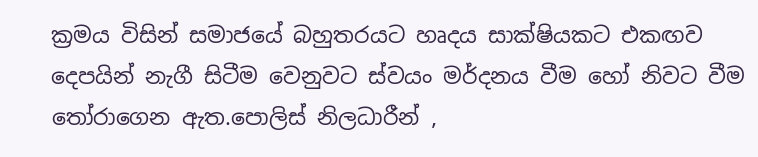ක්‍රමය විසින් සමාජයේ බහුතරයට හෘදය සාක්ෂියකට එකඟව දෙපයින් නැගී සිටීම වෙනුවට ස්වයං මර්දනය වීම හෝ නිවට වීම තෝරාගෙන ඇත.පොලිස් නිලධාරීන් ,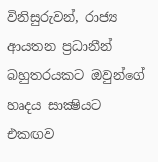විනිසුරුවන්, රාජ්‍ය  ආයතන ප්‍රධානීන් බහුතරයකට ඔවුන්ගේ හෘදය සාක්‍ෂියට එකඟව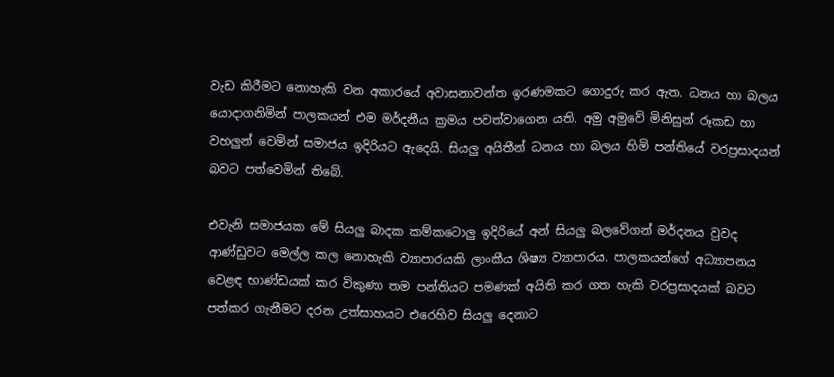වැඩ කිරීමට නොහැකි වන අකාරයේ අවාසනාවන්ත ඉරණමකට ගොදුරු කර ඇත. ධනය හා බලය යොදාගනිමින් පාලකයන් එම මර්දනීය ක්‍රමය පවත්වාගෙන යති. අමු අමුවේ මිනිසුන් රූකඩ හා වහලුන් වෙමින් සමාජය ඉදිරියට ඇදෙයි. සියලු අයිතීන් ධනය හා බලය හිමි පන්තියේ වරප්‍රසාදයන් බවට පත්වෙමින් තිබේ.

එවැනි සමාජයක මේ සියලු බාදක කම්කටොලු ඉදිරියේ අන් සියලු බලවේගන් මර්දනය වුවද ආණ්ඩුවට මෙල්ල කල නොහැකි ව්‍යාපාරයකි ලාංකීය ශිෂ්‍ය ව්‍යාපාරය. පාලකයන්ගේ අධ්‍යාපනය වෙළඳ භාණ්ඩයක් කර විකුණා තම පන්තියට පමණක් අයිති කර ගත හැකි වරප්‍රසාදයක් බවට පත්කර ගැනීමට දරන උත්සාහයට එරෙහිව සියලු දෙනාට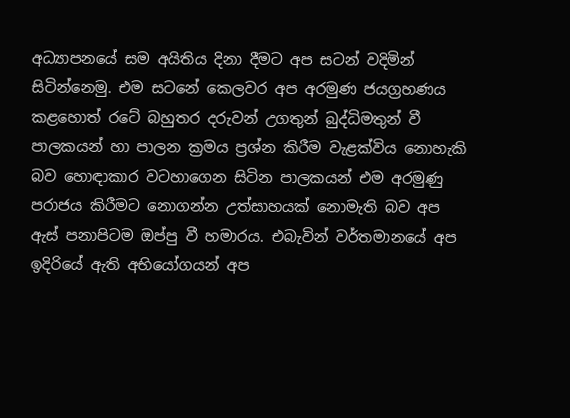අධ්‍යාපනයේ සම අයිතිය දිනා දීමට අප සටන් වදිමින් සිටින්නෙමු. එම සටනේ කෙලවර අප අරමුණ ජයග්‍රහණය කළහොත් රටේ බහුතර දරුවන් උගතුන් බුද්ධිමතුන් වී පාලකයන් හා පාලන ක්‍රමය ප්‍රශ්න කිරීම වැළක්විය නොහැකි බව හොඳාකාර වටහාගෙන සිටින පාලකයන් එම අරමුණු පරාජය කිරීමට නොගන්න උත්සාහයක් නොමැති බව අප ඇස් පනාපිටම ඔප්පු වී හමාරය. එබැවින් වර්තමානයේ අප ඉදිරියේ ඇති අභියෝගයන් අප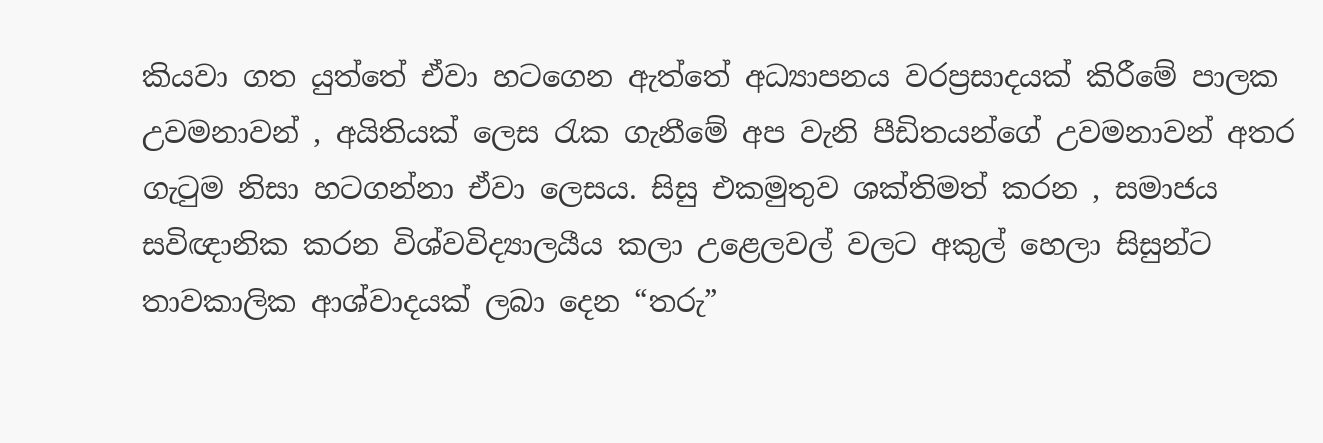කියවා ගත යුත්තේ ඒවා හටගෙන ඇත්තේ අධ්‍යාපනය වරප්‍රසාදයක් කිරීමේ පාලක උවමනාවන් , අයිතියක් ලෙස රැක ගැනීමේ අප වැනි පීඩිතයන්ගේ උවමනාවන් අතර ගැටුම නිසා හටගන්නා ඒවා ලෙසය. සිසු එකමුතුව ශක්‌තිමත් කරන , සමාජය සවිඥානික කරන විශ්වවිද්‍යාලයීය කලා උළෙලවල් වලට අකුල් හෙලා සිසුන්ට තාවකාලික ආශ්වාදයක් ලබා දෙන “තරු”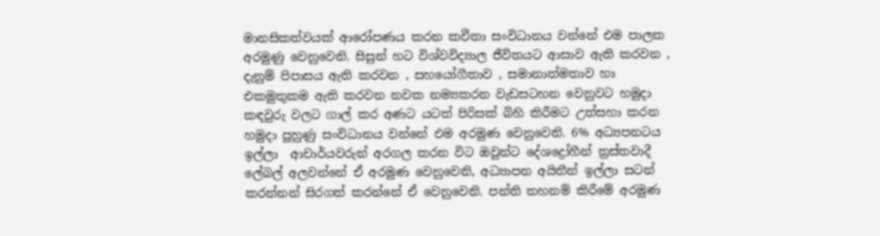මානසිකත්වයක් ආරෝපණය කරන කවීතා සංවිධානය වන්නේ එම පාලක අරමුණු වෙනුවෙනි. සිසුන් හට විශ්වවිද්‍යාල ජීවිතයට ආසාව ඇති කරවන , දැනුම් පිපාසය ඇති කරවන , සහයෝගීතාව , සමානාත්මතාව හා එකමුතුකම ඇති කරවන නවක නම්‍යකරන වැඩසටහන වෙනුවට හමුදා කඳවුරු වලට ගාල් කර අණට යටත් පිරිසක් බිහි කිරීමට උත්සහා කරන හමුදා පුහුණු සංවිධානය වන්නේ එම අරමුණ වෙනුවෙනි. 6% අධ්‍යපනටය ඉල්ලා  ආචාර්යවරුන් අරගල කරන විට ඔවුන්ට දේශද්‍රෝහීන් ත්‍රස්තවාදී ලේබල් අලවන්නේ ඒ අරමුණ වෙනුවෙනි, අධ්‍යාපන අයිතීන් ඉල්ලා සටන් කරන්නන් සිරගත් කරන්නේ ඒ වෙනුවෙනි. පන්ති තහනම් කිරීමේ අරමුණ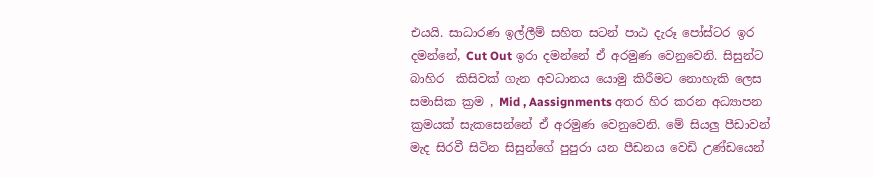එයයි. සාධාරණ ඉල්ලීම් සහිත සටන් පාඨ දැරූ පෝස්ටර ඉර දමන්නේ, Cut Out ඉරා දමන්නේ ඒ අරමුණ වෙනුවෙනි. සිසුන්ට බාහිර  කිසිවක් ගැන අවධානය යොමු කිරීමට නොහැකි ලෙස සමාසික ක්‍රම , Mid , Aassignments අතර හිර කරන අධ්‍යාපන ක්‍රමයක් සැකසෙන්නේ ඒ අරමුණ වෙනුවෙනි. මේ සියලු පීඩාවන් මැද සිරවී සිටින සිසුන්ගේ පුපුරා යන පීඩනය වෙඩි උණ්ඩයෙන්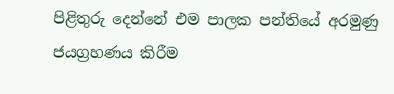පිළිතුරු දෙන්නේ එම පාලක පන්තියේ අරමුණු ජයග්‍රහණය කිරීම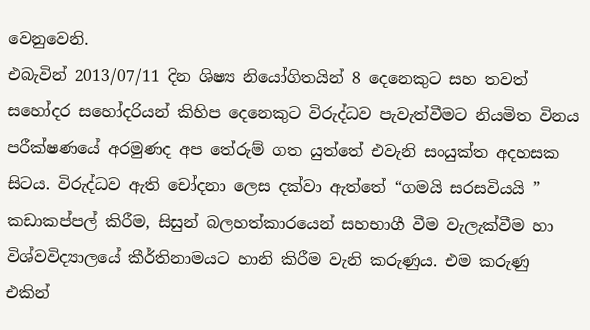වෙනුවෙනි.
එබැවින් 2013/07/11 දින ශිෂ්‍ය නියෝගිතයින් 8 දෙනෙකුට සහ තවත් සහෝදර සහෝදරියන් කිහිප දෙනෙකුට විරුද්ධව පැවැත්වීමට නියමිත විනය පරීක්ෂණයේ අරමුණද අප තේරුම් ගත යුත්තේ එවැනි සංයුක්ත අදහසක සිටය. විරුද්ධව ඇති චෝදනා ලෙස දක්වා ඇත්තේ “ගමයි සරසවියයි ” කඩාකප්පල් කිරීම, සිසුන් බලහත්කාරයෙන් සහභාගී වීම වැලැක්වීම හා විශ්වවිද්‍යාලයේ කීර්තිනාමයට හානි කිරීම වැනි කරුණුය. එම කරුණු එකින්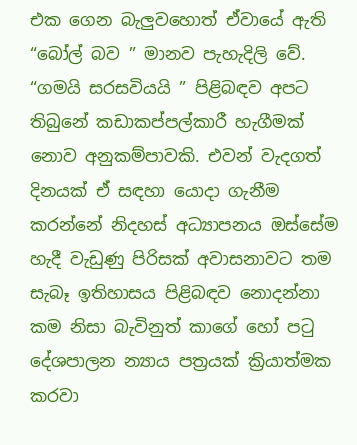එක ගෙන බැලුවහොත් ඒවායේ ඇති “බෝල් බව ” මානව පැහැදිලි වේ. “ගමයි සරසවියයි ” පිළිබඳව අපට තිබුනේ කඩාකප්පල්කාරී හැගීමක් නොව අනුකම්පාවකි. එවන් වැදගත් දිනයක් ඒ සඳහා යොදා ගැනීම කරන්නේ නිදහස් අධ්‍යාපනය ඔස්සේම හැදී වැඩුණු පිරිසක් අවාසනාවට තම සැබෑ ඉතිහාසය පිළිබඳව නොදන්නා කම නිසා බැවිනුත් කාගේ හෝ පටු දේශපාලන න්‍යාය පත්‍රයක් ක්‍රියාත්මක කරවා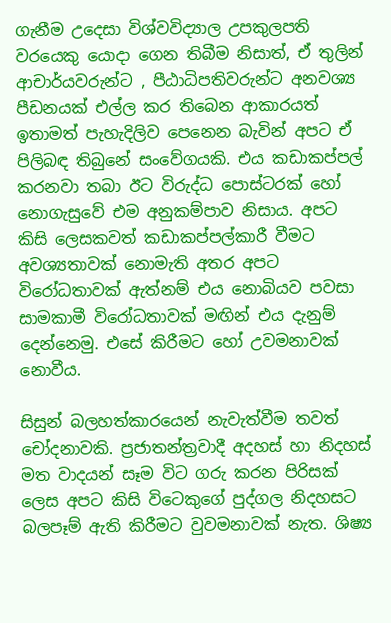ගැනීම උදෙසා විශ්වවිද්‍යාල උපකුලපති වරයෙකු යොදා ගෙන තිබීම නිසාත්, ඒ තුලින් ආචාර්යවරුන්ට , පීඨාධිපතිවරුන්ට අනවශ්‍ය පීඩනයක් එල්ල කර තිබෙන ආකාරයත් ඉතාමත් පැහැදිලිව පෙනෙන බැවින් අපට ඒ පිලිබඳ තිබුනේ සංවේගයකි. එය කඩාකප්පල් කරනවා තබා ඊට විරුද්ධ පොස්ටරක් හෝ නොගැසුවේ එම අනුකම්පාව නිසාය. අපට කිසි ලෙසකවත් කඩාකප්පල්කාරී වීමට අවශ්‍යතාවක් නොමැති අතර අපට විරෝධතාවක් ඇත්නම් එය නොබියව පවසා සාමකාමී විරෝධතාවක් මඟින් එය දැනුම් දෙන්නෙමු. එසේ කිරීමට හෝ උවමනාවක් නොවීය.

සිසුන් බලහත්කාරයෙන් නැවැත්වීම තවත් චෝදනාවකි. ප්‍රජාතන්ත්‍රවාදී අදහස් හා නිදහස් මත වාදයන් සෑම විට ගරු කරන පිරිසක් ලෙස අපට කිසි විටෙකුගේ පුද්ගල නිදහසට බලපෑම් ඇති කිරීමට වුවමනාවක් නැත. ශිෂ්‍ය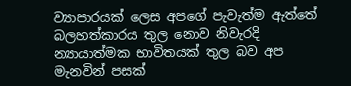ව්‍යාපාරයක් ලෙස අපගේ පැවැත්ම ඇත්තේ බලහත්කාරය තුල නොව නිවැරදි න්‍යායාත්මක භාවිතයක් තුල බව අප මැනවින් පසක්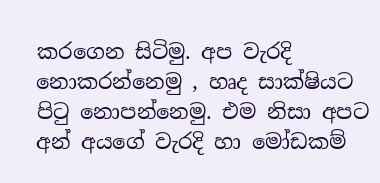කරගෙන සිටිමු. අප වැරදි නොකරන්නෙමු , හෘද සාක්ෂියට පිටු නොපන්නෙමු. එම නිසා අපට අන් අයගේ වැරදි හා මෝඩකම්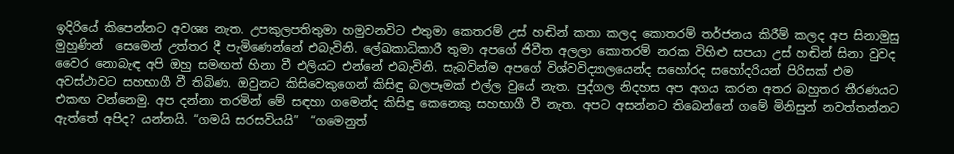ඉදිරියේ කිපෙන්නට අවශ්‍ය නැත. උපකුලපතිතුමා හමුවනවිට එතුමා කෙතරම් උස් හඬින් කතා කලද කොතරම් තර්ජනය කිරීම් කලද අප සිනාමුසු මුහුණින්  සෙමෙන් උත්තර දී පැමිණෙන්නේ එබැවිනි. ලේඛකාධිකාරී තුමා අපගේ ජිවීත අලලා කොතරම් නරක විහිළු සපයා උස් හඬින් සිනා වුවද වෛර නොබැඳ අපි ඔහු සමඟත් හිනා වී එලියට එන්නේ එබැවිනි. සැබවින්ම අපගේ විශ්වවිද්‍යාලයෙන්ද සහෝරද සහෝදරියන් පිරිසක් එම අවස්ථාවට සහභාගී වී තිබිණ. ඔවුනට කිසිවෙකුගෙන් කිසිඳු බලපෑමක් එල්ල වුයේ නැත. පුද්ගල නිදහස අප අගය කරන අතර බහුතර තීරණයට එකඟ වන්නෙමු. අප දන්නා තරමින් මේ සඳහා ගමෙන්ද කිසිඳු කෙනෙකු සහභාගී වී නැත. අපට අසන්නට තිබෙන්නේ ගමේ මිනිසුන් නවත්තන්නට ඇත්තේ අපිද? යන්නයි. “ගමයි සරසවියයි”  “ගමෙනුත්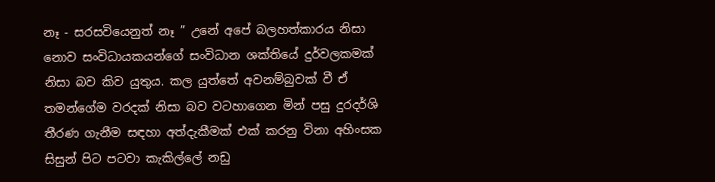නෑ - සරසවියෙනුත් නෑ ” උනේ අපේ බලහත්කාරය නිසා නොව සංවිධායකයන්ගේ සංවිධාන ශක්තියේ දුර්වලකමක් නිසා බව කිව යුතුය. කල යුත්තේ අවනම්බුවක් වී ඒ තමන්ගේම වරදක් නිසා බව වටහාගෙන මින් පසු දුරදර්ශි තීරණ ගැනීම සඳහා අත්දැකීමක් එක් කරනු විනා අහිංසක සිසුන් පිට පටවා කැකිල්ලේ නඩු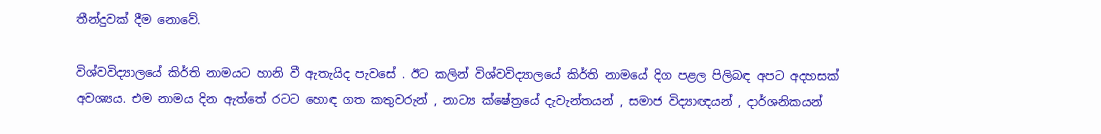තීන්දුවක් දීම නොවේ.

විශ්වවිද්‍යාලයේ කිර්ති නාමයට හානි වී ඇතැයිද පැවසේ . ඊට කලින් විශ්වවිද්‍යාලයේ කිර්ති නාමයේ දිග පළල පිලිබඳ අපට අදහසක් අවශ්‍යය. එම නාමය දින ඇත්තේ රටට හොඳ ගත කතුවරුන් , නාට්‍ය ක්ෂේත්‍රයේ දැවැන්තයන් , සමාජ විද්‍යාඥයන් , දාර්ශනිකයන්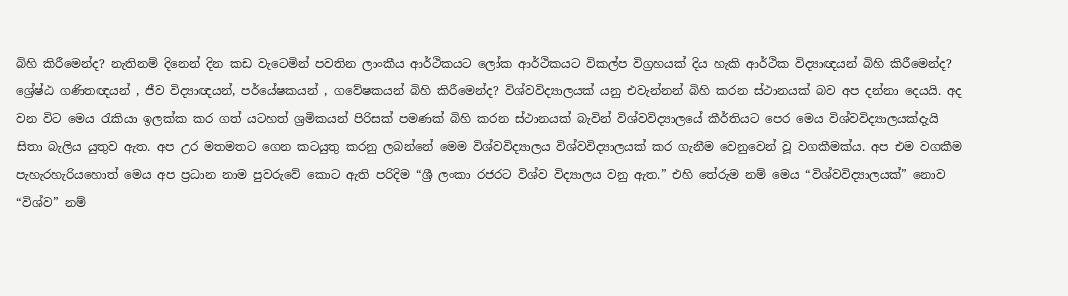බිහි කිරීමෙන්ද? නැතිනම් දිනෙන් දින කඩ වැටෙමින් පවතින ලාංකීය ආර්ථිකයට ලෝක ආර්ථිකයට විකල්ප විග්‍රහයක් දිය හැකි ආර්ථික විද්‍යාඥයන් බිහි කිරීමෙන්ද? ශ්‍රේෂ්ඨ ගණිතඥයන් , ජීව විද්‍යාඥයන්, පර්යේෂකයන් , ගවේෂකයන් බිහි කිරීමෙන්ද? විශ්වවිද්‍යාලයක් යනු එවැන්නන් බිහි කරන ස්ථානයක් බව අප දන්නා දෙයයි. අද වන විට මෙය රැකියා ඉලක්ක කර ගත් යටහත් ශ්‍රමිකයන් පිරිසක් පමණක් බිහි කරන ස්ථානයක් බැවින් විශ්වවිද්‍යාලයේ කීර්තියට පෙර මෙය විශ්වවිද්‍යාලයක්දැයි සිතා බැලිය යුතුව ඇත. අප උර මතමතට ගෙන කටයුතු කරනු ලබන්නේ මෙම විශ්වවිද්‍යාලය විශ්වවිද්‍යාලයක් කර ගැනීම වෙනුවෙන් වූ වගකීමක්ය. අප එම වගකීම පැහැරහැරියහොත් මෙය අප ප්‍රධාන නාම පුවරුවේ කොට ඇති පරිදිම “ශ්‍රී ලංකා රජරට විශ්ව විද්‍යාලය වනු ඇත.” එහි තේරුම නම් මෙය “විශ්වවිද්‍යාලයක්” නොව  “විශ්ව” නම්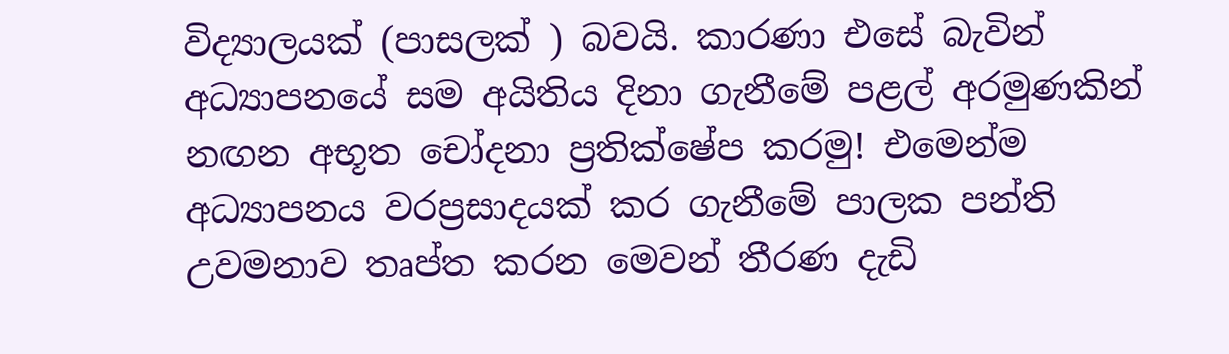විද්‍යාලයක් (පාසලක් ) බවයි. කාරණා එසේ බැවින් අධ්‍යාපනයේ සම අයිතිය දිනා ගැනීමේ පළල් අරමුණකින් නඟන අභූත චෝදනා ප්‍රතික්ෂේප කරමු! එමෙන්ම අධ්‍යාපනය වරප්‍රසාදයක් කර ගැනීමේ පාලක පන්ති උවමනාව තෘප්ත කරන මෙවන් තීරණ දැඩි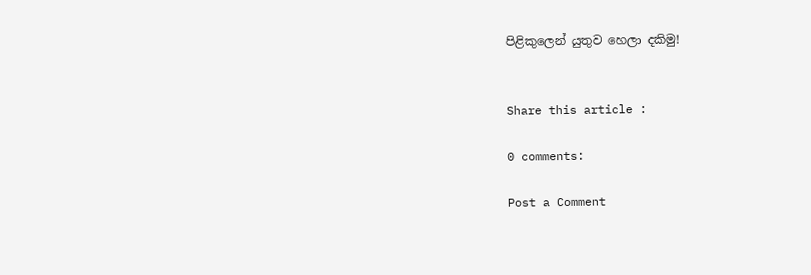පිළිකුලෙන් යුතුව හෙලා දකිමු!


Share this article :

0 comments:

Post a Comment